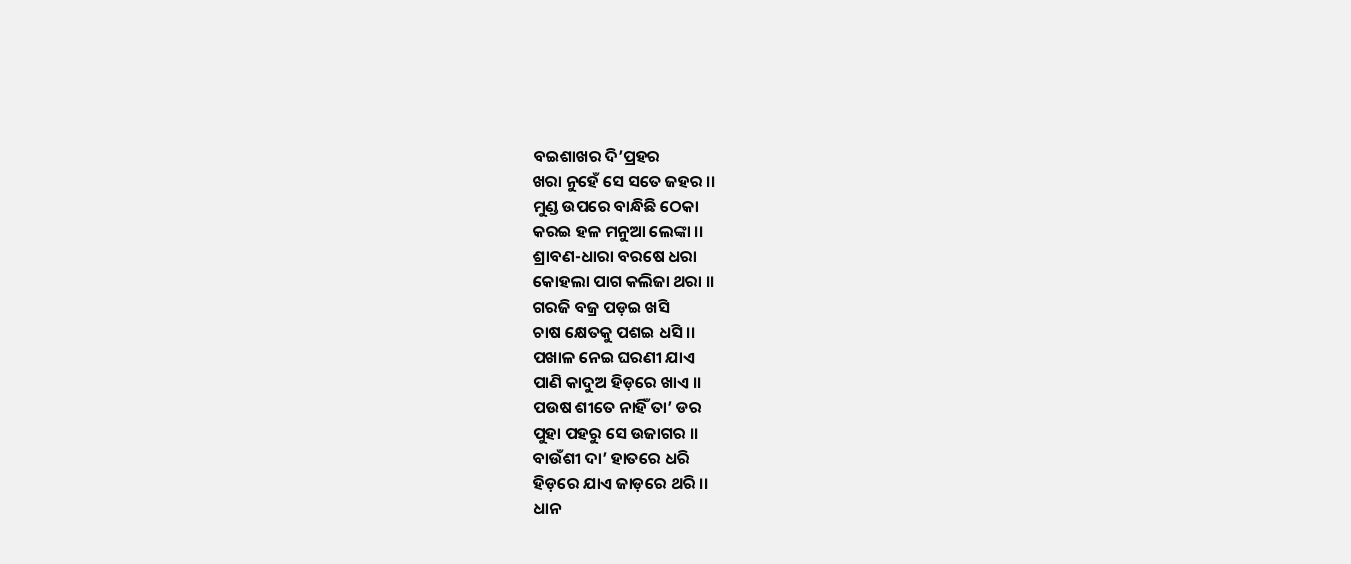ବଇଶାଖର ଦି’ପ୍ରହର
ଖରା ନୁହେଁ ସେ ସତେ ଜହର ।।
ମୁଣ୍ଡ ଉପରେ ବାନ୍ଧିଛି ଠେକା
କରଇ ହଳ ମନୁଆ ଲେଙ୍କା ।।
ଶ୍ରାବଣ-ଧାରା ବରଷେ ଧରା
କୋହଲା ପାଗ କଲିଜା ଥରା ।।
ଗରଜି ବଜ୍ର ପଡ଼ଇ ଖସି
ଚାଷ କ୍ଷେତକୁ ପଶଇ ଧସି ।।
ପଖାଳ ନେଇ ଘରଣୀ ଯାଏ
ପାଣି କାଦୁଅ ହିଡ଼ରେ ଖାଏ ।।
ପଉଷ ଶୀତେ ନାହିଁ ତା’ ଡର
ପୁହା ପହରୁ ସେ ଉଜାଗର ।।
ବାଉଁଶୀ ଦା’ ହାତରେ ଧରି
ହିଡ଼ରେ ଯାଏ ଜାଡ଼ରେ ଥରି ।।
ଧାନ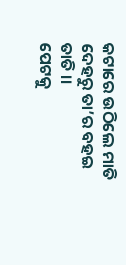କଟାରେ ଉଠିଲେ ମାତି
ଦେହରୁ ତା’ର ବହଇ ତାତି ।।
ପେଟକୁ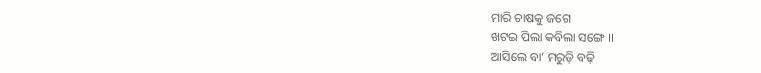ମାରି ଚାଷକୁ ଜଗେ
ଖଟଇ ପିଲା କବିଲା ସଙ୍ଗେ ।।
ଆସିଲେ ବା’ ମରୁଡ଼ି ବଢ଼ି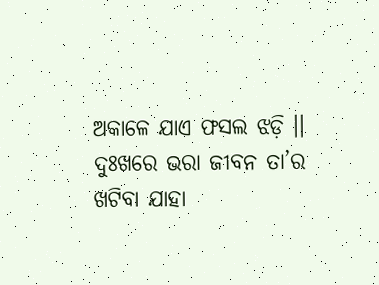ଅକାଳେ ଯାଏ ଫସଲ ଝଡ଼ି ।।
ଦୁଃଖରେ ଭରା ଜୀବନ ତା’ର
ଖଟିବା ଯାହା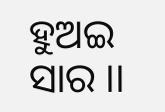ହୁଅଇ ସାର ।।